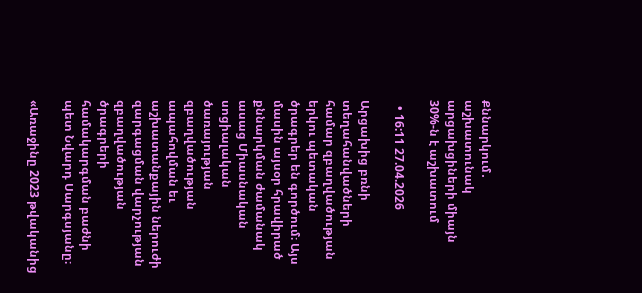Քննարկում․ աշխատունակ արցախցիների միայն 30%-ն է աշխատում

  • 16:11 27.04.2026

Արցախից բռնի տեղահանվածների համար զբաղվածության երկու պետական ծրագրեր են գործում։ Այս մասին այսօր հրավիրած քննարկման ժամանակ ասաց Միասնական սոցիալական ծառայության զբաղվածության ապահովման եւ աշխատանքային ներուժի զարգացման վարչության զբաղվածության ծրագրերի համակարգման բաժնի պետ Նվարդ Սարգսյանը։

«Առաջինը 2023 թվականից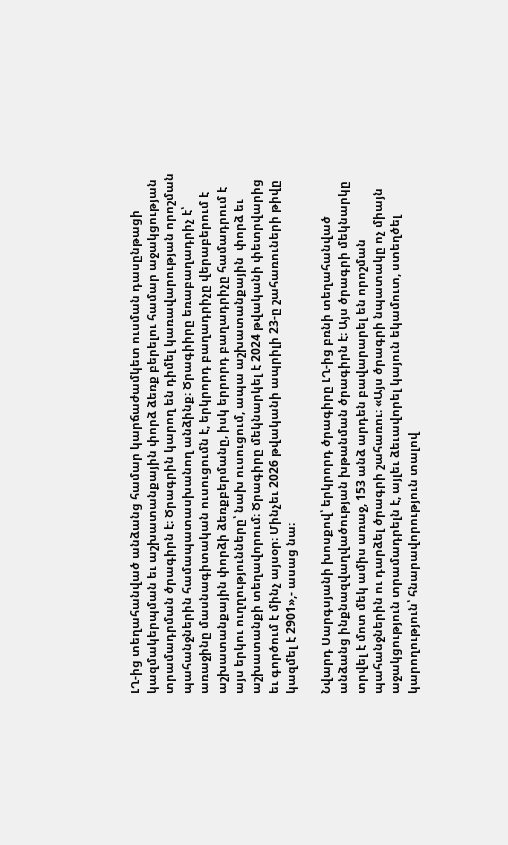ԼՂ-ից տեղահանված անձանց համար կարճաժամկետ ուսման դասընթացի կազմակերպման եւ աշխատանքային փորձ ձեռք բերելու համար աջակցության տրամադրման ծրագիրն է։ Ծրագրին կարող են դիմել կառավարության որոշման պահանջներին համապատասխանող անձինք։ Ծրագիիրը եռաբաղադրիչ է՝ առաջինը մասնագիտական ուսուցումն է, երկրորդ բաղադրիչը վերաբերում է աշխատանքային փորձի ձեռքբերմանը, իսկ երրորդ բաղադրիչը համադրում է այս երկու ուղղությունները՝ նախ ուսուցում, ապա աշխատանքային  փորձ եւ աշխատանքի տեղավորում։ Ծրագիրը մեկնարկել է 2024 թվականի փետրվարից եւ գործում է մինչ այսօր։ Մինչեւ 2026 թվականի ապրիլի 23-ը շահառուների թիվը կազմել է 2901»,- ասաց նա։

Նվարդ Սարգսյանի խոսքով՝ երկրորդ ծրագիրը ԼՂ-ից բռնի տեղահանված անձանց ինքնազվաղվածության խթանման ծրագիրն է։ Այս ծրագրի մեկնարկը տրվել է մոտ մեկ ամիս առաջ, 153 անձ արդեն բավարարել են որոշման պահանջներին ու դարձել ծրագրի շահառու։ «Այս ծրագրի նպատակը ոչ միայն աջակցություն տրամադրելն է, այլեւ ձեւավորել կայուն եկամուտ, ստեղծել կարողություն՝ հնարավորություն տալով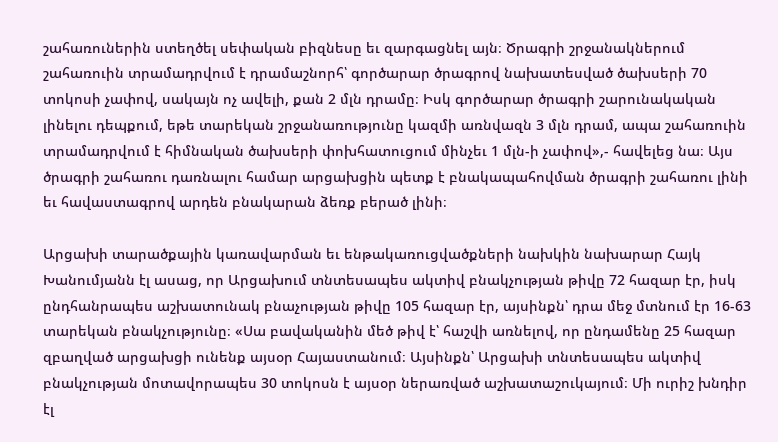շահառուներին ստեղծել սեփական բիզնեսը եւ զարգացնել այն։ Ծրագրի շրջանակներում շահառուին տրամադրվում է դրամաշնորհ՝ գործարար ծրագրով նախատեսված ծախսերի 70 տոկոսի չափով, սակայն ոչ ավելի, քան 2 մլն դրամը։ Իսկ գործարար ծրագրի շարունակական լինելու դեպքում, եթե տարեկան շրջանառությունը կազմի առնվազն 3 մլն դրամ, ապա շահառուին տրամադրվում է հիմնական ծախսերի փոխհատուցում մինչեւ 1 մլն-ի չափով»,- հավելեց նա։ Այս ծրագրի շահառու դառնալու համար արցախցին պետք է բնակապահովման ծրագրի շահառու լինի եւ հավաստագրով արդեն բնակարան ձեռք բերած լինի։

Արցախի տարածքային կառավարման եւ ենթակառուցվածքների նախկին նախարար Հայկ Խանումյանն էլ ասաց, որ Արցախում տնտեսապես ակտիվ բնակչության թիվը 72 հազար էր, իսկ ընդհանրապես աշխատունակ բնաչության թիվը 105 հազար էր, այսինքն՝ դրա մեջ մտնում էր 16-63 տարեկան բնակչությունը։ «Սա բավականին մեծ թիվ է՝ հաշվի առնելով, որ ընդամենը 25 հազար զբաղված արցախցի ունենք այսօր Հայաստանում։ Այսինքն՝ Արցախի տնտեսապես ակտիվ բնակչության մոտավորապես 30 տոկոսն է այսօր ներառված աշխատաշուկայում։ Մի ուրիշ խնդիր էլ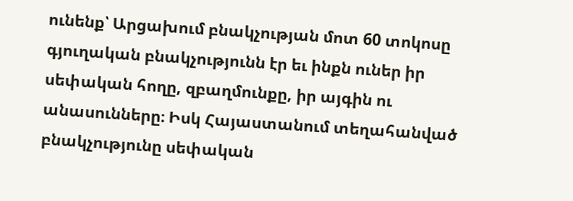ունենք՝ Արցախում բնակչության մոտ 60 տոկոսը գյուղական բնակչությունն էր եւ ինքն ուներ իր սեփական հողը, զբաղմունքը, իր այգին ու անասունները։ Իսկ Հայաստանում տեղահանված բնակչությունը սեփական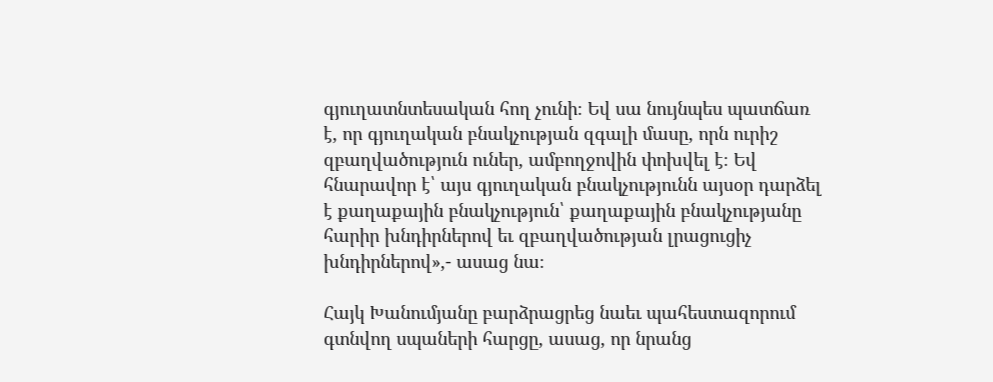գյուղատնտեսական հող չունի։ Եվ սա նույնպես պատճառ է, որ գյուղական բնակչության զգալի մասը, որն ուրիշ զբաղվածություն ուներ, ամբողջովին փոխվել է։ Եվ հնարավոր է՝ այս գյուղական բնակչությունն այսօր դարձել է քաղաքային բնակչություն՝ քաղաքային բնակչությանը հարիր խնդիրներով եւ զբաղվածության լրացուցիչ խնդիրներով»,- ասաց նա։

Հայկ Խանումյանը բարձրացրեց նաեւ պահեստազորում գտնվող սպաների հարցը, ասաց, որ նրանց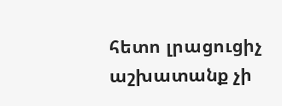հետո լրացուցիչ աշխատանք չի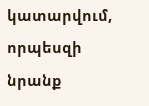կատարվում, որպեսզի նրանք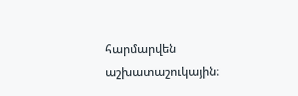հարմարվեն աշխատաշուկային։